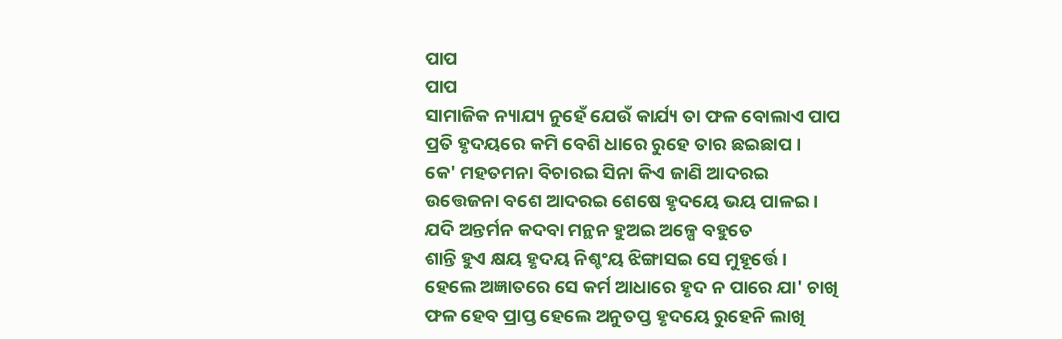ପାପ
ପାପ
ସାମାଜିକ ନ୍ୟାଯ୍ୟ ନୁହେଁ ଯେଉଁ କାର୍ଯ୍ୟ ତା ଫଳ ବୋଲାଏ ପାପ
ପ୍ରତି ହୃଦୟରେ କମି ବେଶି ଧାରେ ରୁହେ ତାର ଛଇଛାପ ।
କେ' ମହତମନା ବିଚାରଇ ସିନା କିଏ ଜାଣି ଆଦରଇ
ଉତ୍ତେଜନା ବଶେ ଆଦରଇ ଶେଷେ ହୃଦୟେ ଭୟ ପାଳଇ ।
ଯଦି ଅନ୍ତର୍ମନ କଦବା ମନ୍ଥନ ହୁଅଇ ଅଳ୍ପେ ବହୁତେ
ଶାନ୍ତି ହୁଏ କ୍ଷୟ ହୃଦୟ ନିଶ୍ଚଂୟ ଝିଙ୍ଗାସଇ ସେ ମୁହୂର୍ତ୍ତେ ।
ହେଲେ ଅଜ୍ଞାତରେ ସେ କର୍ମ ଆଧାରେ ହୃଦ ନ ପାରେ ଯା' ଚାଖି
ଫଳ ହେବ ପ୍ରାପ୍ତ ହେଲେ ଅନୁତପ୍ତ ହୃଦୟେ ରୁହେନି ଲାଖି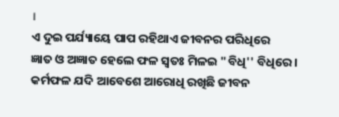।
ଏ ଦୁଇ ପର୍ଯ୍ୟାୟେ ପାପ ରହିଥାଏ ଜୀବନର ପରିଧିରେ
ଜ୍ଞାତ ଓ ଅଜ୍ଞାତ ହେଲେ ଫଳ ସ୍ବତଃ ମିଳଇ "ବିଧି'' ବିଧିରେ ।
କର୍ମଫଳ ଯଦି ଆବେଶେ ଆରୋଧି ରଖିଛି ଜୀବନ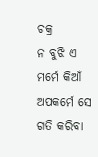ଚକ୍ର
ନ ବୁଝି ଏ ମର୍ମେ କିଆଁ ଅପକର୍ମେ ସେ ଗତି କରିବା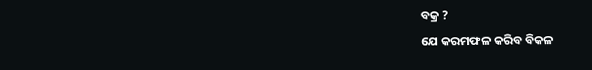ବକ୍ର ?
ଯେ କରମଫଳ କରିବ ବିକଳ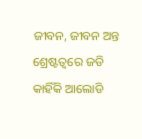ଜୀବନ, ଜୀବନ ଅନ୍ତ
ଶ୍ରେଷ୍ଟତ୍ବରେ ଜଡି କାହିଁକି ଆଲୋଡି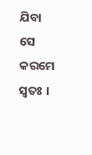ଯିବା ସେ କରମେ ସ୍ବତଃ ।